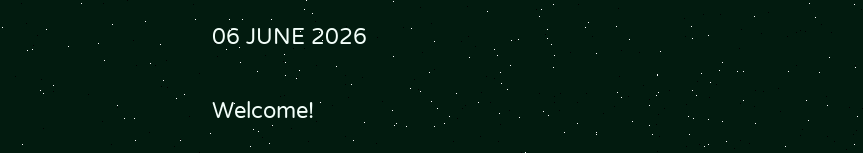06 JUNE 2026

Welcome!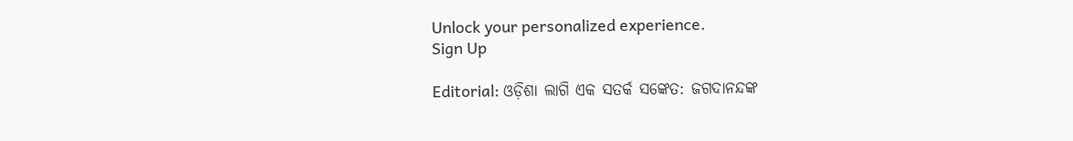Unlock your personalized experience.
Sign Up

Editorial: ଓଡ଼ିଶା ଲାଗି ଏକ ସତର୍କ ସଙ୍କେତ: ଜଗଦାନନ୍ଦଙ୍କ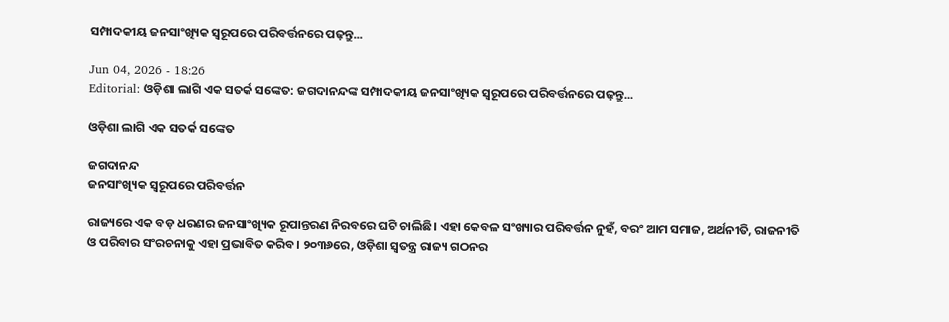ସମ୍ପାଦକୀୟ ଜନସାଂଖ୍ୟିକ ସ୍ବରୂପରେ ପରିବର୍ତ୍ତନରେ ପଢ଼ନ୍ତୁ...

Jun 04, 2026 - 18:26
Editorial: ଓଡ଼ିଶା ଲାଗି ଏକ ସତର୍କ ସଙ୍କେତ: ଜଗଦାନନ୍ଦଙ୍କ ସମ୍ପାଦକୀୟ ଜନସାଂଖ୍ୟିକ ସ୍ବରୂପରେ ପରିବର୍ତ୍ତନରେ ପଢ଼ନ୍ତୁ...

ଓଡ଼ିଶା ଲାଗି ଏକ ସତର୍କ ସଙ୍କେତ

ଜଗଦାନନ୍ଦ
ଜନସାଂଖ୍ୟିକ ସ୍ବରୂପରେ ପରିବର୍ତ୍ତନ

ରାଜ୍ୟରେ ଏକ ବଡ଼ ଧରଣର ଜନସାଂଖ୍ୟିକ ରୂପାନ୍ତରଣ ନିରବରେ ଘଟି ଚାଲିଛି। ଏହା କେବଳ ସଂଖ୍ୟାର ପରିବର୍ତ୍ତନ ନୁହଁ, ବରଂ ଆମ ସମାଜ, ଅର୍ଥନୀତି, ରାଜନୀତି ଓ ପରିବାର ସଂରଚନାକୁ ଏହା ପ୍ରଭାବିତ କରିବ। ୨୦୩୬ରେ, ଓଡ଼ିଶା ସ୍ବତନ୍ତ୍ର ରାଜ୍ୟ ଗଠନର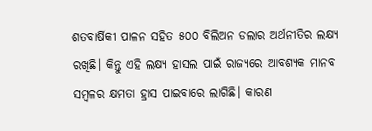ଶତବାର୍ଷିକୀ ପାଳନ ସହିତ ୫୦୦ ବିଲିଅନ ଡଲାର ଅର୍ଥନୀତିର ଲକ୍ଷ୍ୟ ରଖିଛି। କିନ୍ତୁ ଏହି ଲକ୍ଷ୍ୟ ହାସଲ ପାଇଁ ରାଜ୍ୟରେ ଆବଶ୍ୟକ ମାନବ ସମ୍ବଳର କ୍ଷମତା ହ୍ରାସ ପାଇବାରେ ଲାଗିଛି। କାରଣ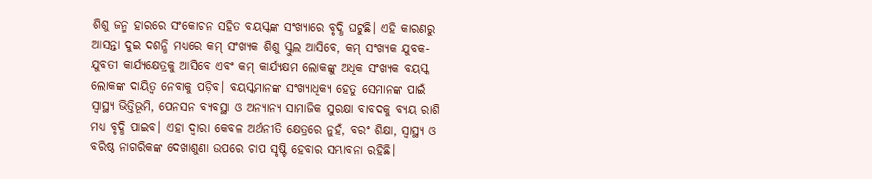ଶିଶୁ ଜନ୍ମ ହାରରେ ସଂକୋଚନ ସହିତ ବୟସ୍କଙ୍କ ସଂଖ୍ୟାରେ ବୃଦ୍ଧି ଘଟୁଛି। ଏହି କାରଣରୁ ଆସନ୍ତା ଦୁଇ ଦଶନ୍ଧି ମଧ୍ୟରେ କମ୍ ସଂଖ୍ୟକ ଶିଶୁ ସ୍କୁଲ ଆସିବେ, କମ୍ ସଂଖ୍ୟକ ଯୁବକ-ଯୁବତୀ କାର୍ଯ୍ୟକ୍ଷେତ୍ରକୁ ଆସିବେ ଏବଂ କମ୍ କାର୍ଯ୍ୟକ୍ଷମ ଲୋକଙ୍କୁ ଅଧିକ ସଂଖ୍ୟକ ବୟସ୍କ ଲୋକଙ୍କ ଦାୟିତ୍ବ ନେବାକୁ ପଡ଼ିବ। ବୟସ୍କମାନଙ୍କ ସଂଖ୍ୟାଧିକ୍ୟ ହେତୁ ସେମାନଙ୍କ ପାଇଁ ସ୍ବାସ୍ଥ୍ୟ ଭିତ୍ତିଭୂମି, ପେନସନ ବ୍ୟବସ୍ଥା ଓ ଅନ୍ୟାନ୍ୟ ସାମାଜିକ ସୁରକ୍ଷା ବାବଦକୁ ବ୍ୟୟ ରାଶି ମଧ୍ୟ ବୃଦ୍ଧି ପାଇବ। ଏହା ଦ୍ବାରା କେବଳ ଅର୍ଥନୀତି କ୍ଷେତ୍ରରେ ନୁହଁ, ବରଂ ଶିକ୍ଷା, ସ୍ବାସ୍ଥ୍ୟ ଓ ବରିଷ୍ଠ ନାଗରିକଙ୍କ ଦେଖାଶୁଣା ଉପରେ ଚାପ ସୃଷ୍ଟି ହେବାର ସମ୍ଭାବନା ରହିଛି।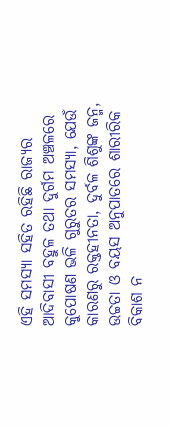ଏହି ସମସ୍ୟା ସହିତ ରହିଛି ରାଜ୍ୟର ଆଦିବାସୀ ବହୁଳ ତଥା ଦୁର୍ଗମ ଅଞ୍ଚଳରେ କୁପୋଷଣ ଭଳି ଗୁରୁତର ସମସ୍ୟା, ଯେଉଁ କାରଣରୁ ରକ୍ତହୀନତା, ଦୁର୍ବଳ ଶିଶୁଙ୍କ ଜନ୍ମ, ଉଚ୍ଚତା ଓ ବୟସ ଅନୁପାତରେ ଶାରୀରିକ ବିକାଶ ନ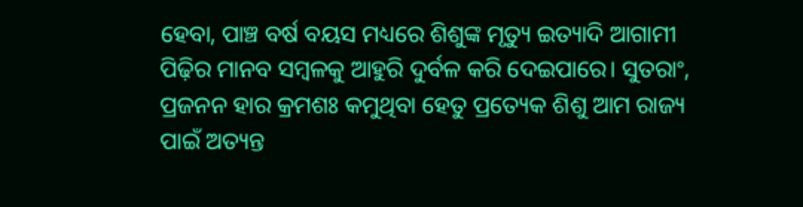ହେବା, ପାଞ୍ଚ ବର୍ଷ ବୟସ ମଧ୍ୟରେ ଶିଶୁଙ୍କ ମୃତ୍ୟୁ ଇତ୍ୟାଦି ଆଗାମୀ ପିଢ଼ିର ମାନବ ସମ୍ବଳକୁ ଆହୁରି ଦୁର୍ବଳ କରି ଦେଇପାରେ। ସୁତରାଂ, ପ୍ରଜନନ ହାର କ୍ରମଶଃ କମୁଥିବା ହେତୁ ପ୍ରତ୍ୟେକ ଶିଶୁ ଆମ ରାଜ୍ୟ ପାଇଁ ଅତ୍ୟନ୍ତ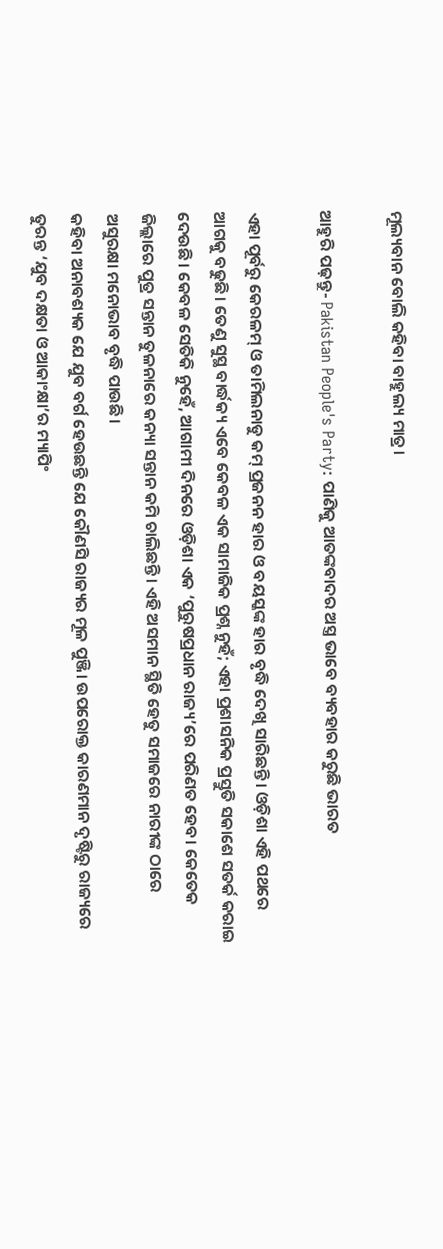ମୂଲ୍ୟବାନ ବୋଲି କହିବା ବାହୁଲ୍ୟ ମାତ୍ର।

ଆହୁରି ପଢ଼ନ୍ତୁ- Pakistan People's Party: ପାଣିକୁ ଆତଙ୍କବାଦର ଅସ୍ତ୍ର ଭାବେ ବ୍ୟବହାର କରୁଛି ଭାରତ

ଏହା ପୂର୍ବରୁ କେରଳମ୍ ଓ ତାମିଲନାଡୁ କମ୍ ପ୍ରଜନନ ହାର ଓ ବୟସ୍କଙ୍କ ହାର ବୃଦ୍ଧି ଦେଖି ସାରିଛନ୍ତି। ଓଡ଼ିଶା ଏହି ପଥରେ ଆଗକୁ ବଢୁଛି। ତେଣୁ ସୁସ୍ଥ ବାର୍ଦ୍ଧକ୍ୟ ଏବେ କେବଳ ଏକ ସାମାଜିକ ପ୍ରଶ୍ନ ନୁହଁ; ଏହା ପ୍ରଶାସନିକ ପ୍ରସ୍ତୁତି ସକାଶେ ସତର୍କ କରାଇ ଦେଉଛି। କେବଳ ସେତିକି ନୁହେଁ, ଆଗାମୀ ଦିନରେ ଓଡ଼ିଶା ଏକ ‘ପୁରୁଷପ୍ରଧାନ ରାଜ୍ୟ’ରେ ପରିଣତ ହେବ। କେତେକ ଜିଲ୍ଲାରେ ପୁତ୍ର ସନ୍ତାନ ତୁଳନାରେ କନ୍ୟା ସନ୍ତାନ କମି ଚାଲିଛନ୍ତି। ଏହି ଅସମାନ ସ୍ଥିତି ହେତୁ ସମାଜରେ ନାରୀଙ୍କ ଠାରେ ଅସୁରକ୍ଷା ମନୋଭାବ ବୃଦ୍ଧି ପାଉଛି।
କହିବା ଅନାବଶ୍ୟକ ଯେ ଯୁବ ବର୍ଗ ହେଉଛନ୍ତି ଯେ କୌଣସି ରାଜ୍ୟର ମୂଳ ପୁଞ୍ଜି। ଉପରୋକ୍ତ କାରଣମାନ ଦୃଷ୍ଟିରୁ ରାଜ୍ୟରେ ତୁରନ୍ତ ‘ଯୁବ ଦକ୍ଷତା ଓ ଆକାଂକ୍ଷା’ର ମ୍ୟାପିଂ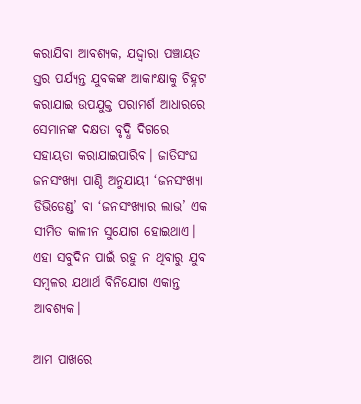କରାଯିବା ଆବଶ୍ୟକ‌, ଯଦ୍ଦ୍ବାରା ପଞ୍ଚାୟତ ସ୍ତର ପର୍ଯ୍ୟନ୍ତ ଯୁବକଙ୍କ ଆକାଂକ୍ଷାକୁ ଚିହ୍ନଟ କରାଯାଇ ଉପଯୁକ୍ତ ପରାମର୍ଶ ଆଧାରରେ ସେମାନଙ୍କ ଦକ୍ଷତା ବୃଦ୍ଧି ଦିଗରେ ସହାୟତା କରାଯାଇପାରିବ। ଜାତିସଂଘ ଜନସଂଖ୍ୟା ପାଣ୍ଠି ଅନୁଯାୟୀ ‘ଜନସଂଖ୍ୟା ଡିଭିଡେଣ୍ଡ’ ବା ‘ଜନସଂଖ୍ୟାର ଲାଭ’ ଏକ ସୀମିତ କାଳୀନ ସୁଯୋଗ ହୋଇଥାଏ। ଏହା ସବୁଦିନ ପାଇଁ ରହୁ ନ ଥିବାରୁ ଯୁବ ସମ୍ବଳର ଯଥାର୍ଥ ବିନିଯୋଗ ଏକାନ୍ତ ଆବଶ୍ୟକ।

ଆମ ପାଖରେ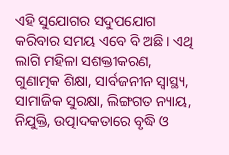ଏହି ସୁଯୋଗର ସଦୁପଯୋଗ କରିବାର ସମୟ ଏବେ ବି ଅଛି। ଏଥି ଲାଗି ମହିଳା ସଶକ୍ତୀକରଣ, ଗୁଣାତ୍ମକ ଶିକ୍ଷା, ସାର୍ବଜନୀନ ସ୍ବାସ୍ଥ୍ୟ, ସାମାଜିକ ସୁରକ୍ଷା, ଲିଙ୍ଗଗତ ନ୍ୟାୟ, ନିଯୁକ୍ତି, ଉତ୍ପାଦକତାରେ ବୃଦ୍ଧି ଓ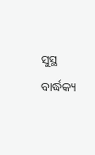ସୁସ୍ଥ ବାର୍ଦ୍ଧକ୍ୟ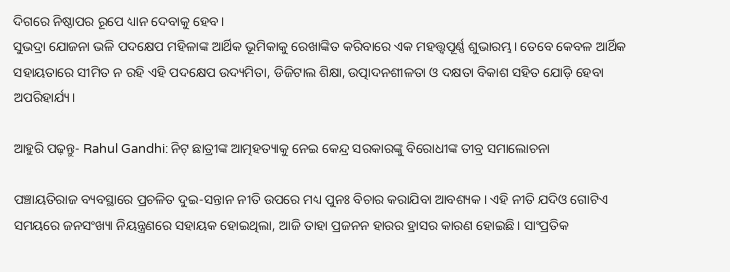ଦିଗରେ ନିଷ୍ଠାପର ରୂପେ ଧ୍ୟାନ ଦେବାକୁ ହେବ।
ସୁଭଦ୍ରା ଯୋଜନା ଭଳି ପଦକ୍ଷେପ ମହିଳାଙ୍କ ଆର୍ଥିକ ଭୂମିକାକୁ ରେଖାଙ୍କିତ କରିବାରେ ଏକ ମହତ୍ତ୍ବପୂର୍ଣ୍ଣ ଶୁଭାରମ୍ଭ। ତେବେ କେବଳ ଆର୍ଥିକ ସହାୟତାରେ ସୀମିତ ନ ରହି ଏହି ପଦକ୍ଷେପ ଉଦ୍ୟମିତା, ଡିଜିଟାଲ ଶିକ୍ଷା, ଉତ୍ପାଦନଶୀଳତା ଓ ଦକ୍ଷତା ବିକାଶ ସହିତ ଯୋଡ଼ି ହେବା ଅପରିହାର୍ଯ୍ୟ।

ଆହୁରି ପଢ଼ନ୍ତୁ- Rahul Gandhi: ନିଟ୍ ଛାତ୍ରୀଙ୍କ ଆତ୍ମହତ୍ୟାକୁ ନେଇ କେନ୍ଦ୍ର ସରକାରଙ୍କୁ ବିରୋଧୀଙ୍କ ତୀବ୍ର ସମାଲୋଚନା

ପଞ୍ଚାୟତିରାଜ ବ୍ୟବସ୍ଥାରେ ପ୍ରଚଳିତ ଦୁଇ-ସନ୍ତାନ ନୀତି ଉପରେ ମଧ୍ୟ ପୁନଃ ବିଚାର କରାଯିବା ଆବଶ୍ୟକ। ଏହି ନୀତି ଯଦିଓ ଗୋଟିଏ ସମୟରେ ଜନସଂଖ୍ୟା ନିୟନ୍ତ୍ରଣରେ ସହାୟକ ହୋଇଥିଲା, ଆଜି ତାହା ପ୍ରଜନନ ହାରର ହ୍ରାସର କାରଣ ହୋଇଛି। ସାଂପ୍ରତିକ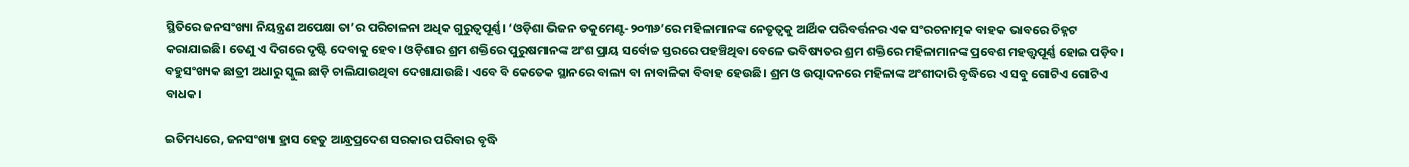ସ୍ଥିତିରେ ଜନସଂଖ୍ୟା ନିୟନ୍ତ୍ରଣ ଅପେକ୍ଷା ତା’ର ପରିଚାଳନା ଅଧିକ ଗୁରୁତ୍ବପୂର୍ଣ୍ଣ। ‘ଓଡ଼ିଶା ଭିଜନ ଡକୁମେଣ୍ଟ-୨୦୩୬’ରେ ମହିଳାମାନଙ୍କ ନେତୃତ୍ବକୁ ଆର୍ଥିକ ପରିବର୍ତ୍ତନର ଏକ ସଂରଚନାତ୍ମକ ବାହକ ଭାବରେ ଚିହ୍ନଟ କରାଯାଇଛି। ତେଣୁ ଏ ଦିଗରେ ଦୃଷ୍ଟି ଦେବାକୁ ହେବ। ଓଡ଼ିଶାର ଶ୍ରମ ଶକ୍ତିରେ ପୁରୁଷମାନଙ୍କ ଅଂଶ ପ୍ରାୟ ସର୍ବୋଚ୍ଚ ସ୍ତରରେ ପହଞ୍ଚିଥିବା ବେଳେ ଭବିଷ୍ୟତର ଶ୍ରମ ଶକ୍ତିରେ ମହିଳାମାନଙ୍କ ପ୍ରବେଶ ମହତ୍ତ୍ବପୂର୍ଣ୍ଣ ହୋଇ ପଡ଼ିବ। ବହୁସଂଖ୍ୟକ ଛାତ୍ରୀ ଅଧାରୁ ସ୍କୁଲ ଛାଡ଼ି ଚାଲିଯାଉଥିବା ଦେଖାଯାଉଛି। ଏବେ ବି କେତେକ ସ୍ଥାନରେ ବାଲ୍ୟ ବା ନାବାଳିକା ବିବାହ ହେଉଛି। ଶ୍ରମ ଓ ଉତ୍ପାଦନରେ ମହିଳାଙ୍କ ଅଂଶୀଦାରି ବୃଦ୍ଧିରେ ଏ ସବୁ ଗୋଟିଏ ଗୋଟିଏ ବାଧକ।

ଇତିମଧ୍ୟରେ, ଜନସଂଖ୍ୟା ହ୍ରାସ ହେତୁ ଆନ୍ଧ୍ରପ୍ରଦେଶ ସରକାର ପରିବାର ବୃଦ୍ଧି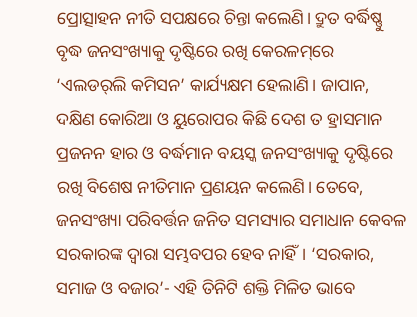ପ୍ରୋତ୍ସାହନ ନୀତି ସପକ୍ଷରେ ଚିନ୍ତା କଲେଣି। ଦ୍ରୁତ ବର୍ଦ୍ଧିଷ୍ଣୁ ବୃଦ୍ଧ ଜନସଂଖ୍ୟାକୁ ଦୃଷ୍ଟିରେ ରଖି କେରଳମ୍‌ରେ ‘ଏଲଡର୍‌ଲି କମିସନ’ କାର୍ଯ୍ୟକ୍ଷମ ହେଲାଣି। ଜାପାନ, ଦକ୍ଷିଣ କୋରିଆ ଓ ୟୁରୋପର କିଛି ଦେଶ ତ ହ୍ରାସମାନ ପ୍ରଜନନ ହାର ଓ ବର୍ଦ୍ଧମାନ ବୟସ୍କ ଜନସଂଖ୍ୟାକୁ ଦୃଷ୍ଟିରେ ରଖି ବିଶେଷ ନୀତିମାନ ପ୍ରଣୟନ କଲେଣି। ତେବେ, ଜନସଂଖ୍ୟା ପରିବର୍ତ୍ତନ ଜନିତ ସମସ୍ୟାର ସମାଧାନ କେବଳ ସରକାରଙ୍କ ଦ୍ବାରା ସମ୍ଭବପର ହେବ ନାହିଁ। ‘ସରକାର, ସମାଜ ଓ ବଜାର’- ଏହି ତିନିଟି ଶକ୍ତି ମିଳିତ ଭାବେ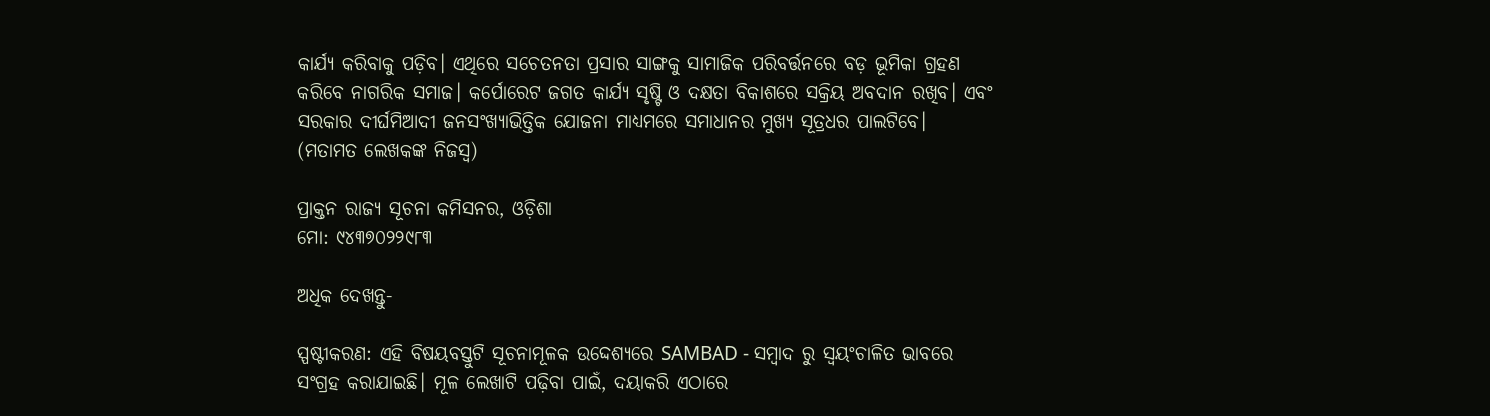କାର୍ଯ୍ୟ କରିବାକୁ ପଡ଼ିବ। ଏଥିରେ ସଚେତନତା ପ୍ରସାର ସାଙ୍ଗକୁ ସାମାଜିକ ପରିବର୍ତ୍ତନରେ ବଡ଼ ଭୂମିକା ଗ୍ରହଣ କରିବେ ନାଗରିକ ସମାଜ। କର୍ପୋରେଟ ଜଗତ କାର୍ଯ୍ୟ ସୃଷ୍ଟି ଓ ଦକ୍ଷତା ବିକାଶରେ ସକ୍ରିୟ ଅବଦାନ ରଖିବ। ଏବଂ ସରକାର ଦୀର୍ଘମିଆଦୀ ଜନସଂଖ୍ୟାଭିତ୍ତିକ ଯୋଜନା ମାଧ୍ୟମରେ ସମାଧାନର ମୁଖ୍ୟ ସୂତ୍ରଧର ପାଲଟିବେ।
(ମତାମତ ଲେଖକଙ୍କ ନିଜସ୍ବ)

ପ୍ରାକ୍ତନ ରାଜ୍ୟ ସୂଚନା କମିସନର, ଓଡ଼ିଶା
ମୋ: ୯୪୩୭୦୨୨୯୮୩

ଅଧିକ ଦେଖନ୍ତୁ-

ସ୍ପଷ୍ଟୀକରଣ: ଏହି ବିଷୟବସ୍ତୁଟି ସୂଚନାମୂଳକ ଉଦ୍ଦେଶ୍ୟରେ SAMBAD - ସମ୍ବାଦ ରୁ ସ୍ୱୟଂଚାଳିତ ଭାବରେ ସଂଗ୍ରହ କରାଯାଇଛି। ମୂଳ ଲେଖାଟି ପଢ଼ିବା ପାଇଁ, ଦୟାକରି ଏଠାରେ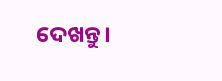ଦେଖନ୍ତୁ।